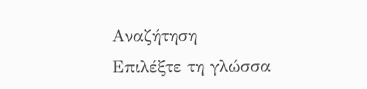Αναζήτηση
Επιλέξτε τη γλώσσα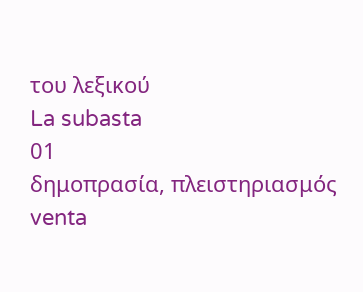του λεξικού
La subasta
01
δημοπρασία, πλειστηριασμός
venta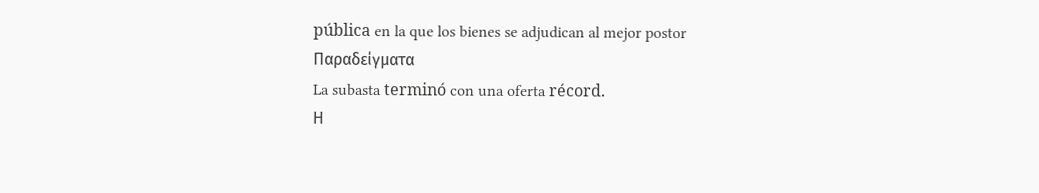pública en la que los bienes se adjudican al mejor postor
Παραδείγματα
La subasta terminó con una oferta récord.
Η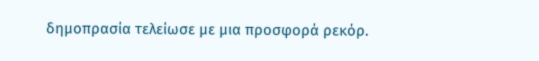δημοπρασία τελείωσε με μια προσφορά ρεκόρ.